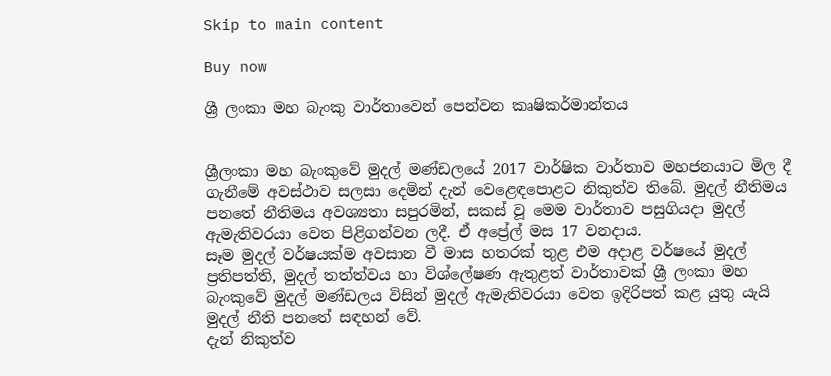Skip to main content

Buy now

ශ්‍රී ලංකා මහ බැංකු වාර්තාවෙන් පෙන්වන කෘෂිකර්මාන්තය


ශ්‍රීලංකා මහ බැංකුවේ මුදල් මණ්ඩලයේ 2017 වාර්ෂික වාර්තාව මහජනයාට මිල දී ගැනීමේ අවස්ථාව සලසා දෙමින් දැන් වෙළෙඳපොළට නිකුත්ව තිබේ. මුදල් නීතිමය පනතේ නීතිමය අවශ්‍යතා සපුරමින්, සකස් වූ මෙම වාර්තාව පසුගියදා මුදල් ඇමැතිවරයා වෙත පිළිගන්වන ලදී. ඒ අප්‍රේල් මස 17 වනදාය.
සෑම මුදල් වර්ෂයක්ම අවසාන වී මාස හතරක් තුළ එම අදාළ වර්ෂයේ මුදල් ප්‍රතිපත්ති, මුදල් තත්ත්වය හා විශ්ලේෂණ ඇතුළත් වාර්තාවක් ශ්‍රී ලංකා මහ බැංකුවේ මුදල් මණ්ඩලය විසින් මුදල් ඇමැතිවරයා වෙත ඉදිරිපත් කළ යුතු යැයි මුදල් නීති පනතේ සඳහන් වේ.
දැන් නිකුත්ව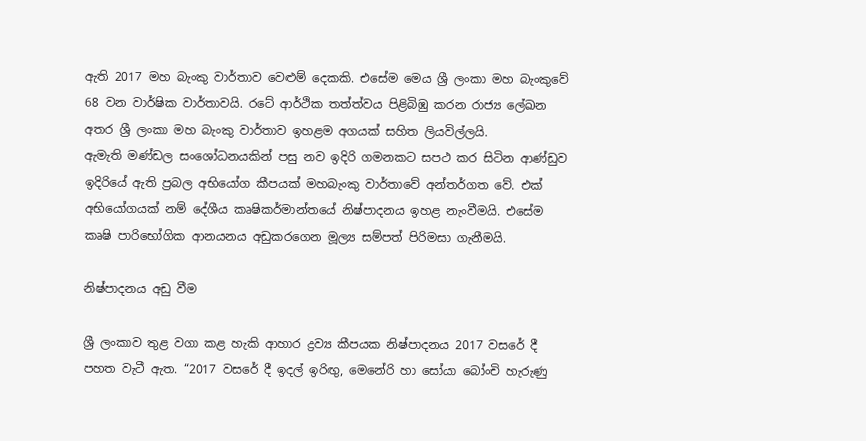ඇති 2017 මහ බැංකු වාර්තාව වෙළුම් දෙකකි. එසේම මෙය ශ්‍රී ලංකා මහ බැංකුවේ 68 වන වාර්ෂික වාර්තාවයි. රටේ ආර්ථික තත්ත්වය පිළිබිඹු කරන රාජ්‍ය ලේඛන අතර ශ්‍රී ලංකා මහ බැංකු වාර්තාව ඉහළම අගයක් සහිත ලියවිල්ලයි.
ඇමැති මණ්ඩල සංශෝධනයකින් පසු නව ඉදිරි ගමනකට සපථ කර සිටින ආණ්ඩුව ඉදිරියේ ඇති ප්‍රබල අභියෝග කීපයක් මහබැංකු වාර්තාවේ අන්තර්ගත වේ. එක් අභියෝගයක් නම් දේශීය කෘෂිකර්මාන්තයේ නිෂ්පාදනය ඉහළ නැංවීමයි. එසේම කෘෂි පාරිභෝගික ආනයනය අඩුකරගෙන මූල්‍ය සම්පත් පිරිමසා ගැනීමයි.

නිෂ්පාදනය අඩු වීම‍

ශ්‍රී ලංකාව තුළ වගා කළ හැකි ආහාර ද්‍රව්‍ය කීපයක නිෂ්පාදනය 2017 වසරේ දී පහත වැටී ඇත. “2017 වසරේ දී ඉදල් ඉරිඟු, මෙනේරි හා සෝයා බෝංචි හැරුණු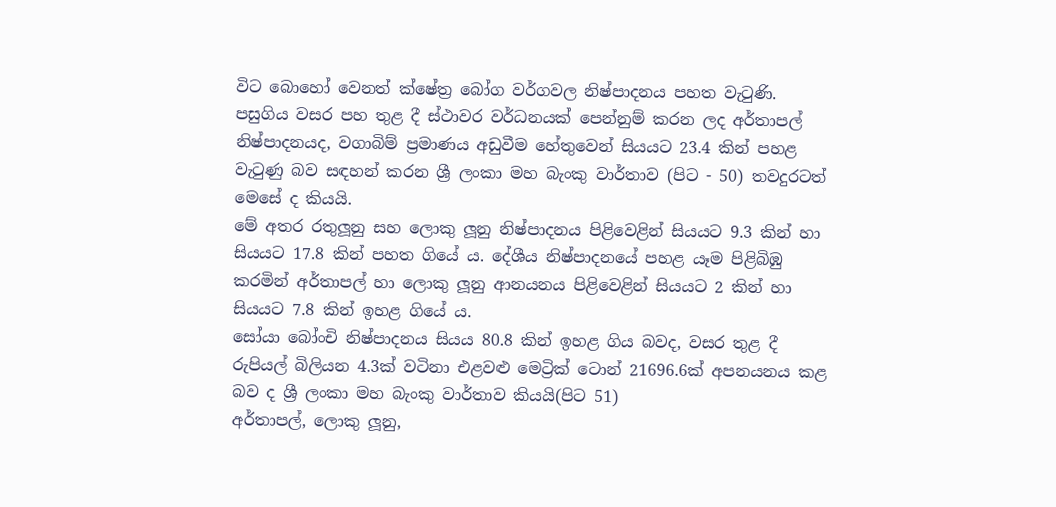විට බොහෝ වෙනත් ක්ෂේත්‍ර බෝග වර්ගවල නිෂ්පාදනය පහත වැටුණි. පසුගිය වසර පහ තුළ දී ස්ථාවර වර්ධනයක් පෙන්නුම් කරන ලද අර්තාපල් නිෂ්පාදනයද, වගාබිම් ප්‍රමාණය අඩුවීම හේතුවෙන් සියයට 23.4 කින් පහළ වැටුණු බව සඳහන් කරන ශ්‍රී ලංකා මහ බැංකු වාර්තාව (පිට - 50) තවදුරටත් මෙසේ ද කියයි.
මේ අතර රතුලූනු සහ ලොකු ලූනු නිෂ්පාදනය පිළිවෙළින් සියයට 9.3 කින් හා සියයට 17.8 කින් පහත ගියේ ය. දේශීය නිෂ්පාදනයේ පහළ යෑම පිළිබිඹු කරමින් අර්තාපල් හා ලොකු ලූනු ආනයනය පිළිවෙළින් සියයට 2 කින් හා සියයට 7.8 කින් ඉහළ ගියේ ය.
සෝයා ‍බෝංචි නිෂ්පාදනය සියය 80.8 කින් ඉහළ ගිය බවද, වසර තුළ දී රුපියල් බිලියන 4.3ක් වටිනා එළවළු මෙට්‍රික් ටොන් 21696.6ක් අපනයනය කළ බව ද ශ්‍රී ලංකා මහ බැංකු වාර්තාව කියයි(පිට 51)
අර්තාපල්, ලොකු ලූනු,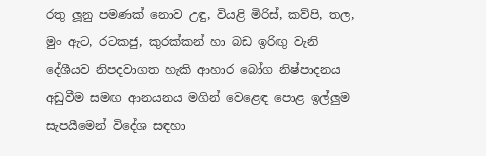රතු ලූනු පමණක් නොව උඳු, වියළි මිරිස්, කව්පි, තල, මුං ඇට, රටකජු, කුරක්කන් හා බඩ ඉරිඟු වැනි දේශීයව නිපදවාගත හැකි ආහාර බෝග නිෂ්පාදනය අඩුවීම සමඟ ආනයනය මගින් වෙළෙඳ පොළ ඉල්ලුම සැපයීමෙන් විදේශ සඳහා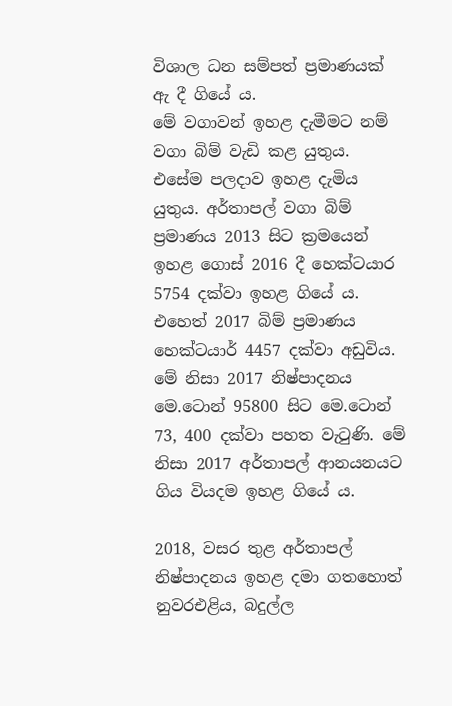විශාල ධන සම්පත් ප්‍රමාණයක් ඇ දී ගියේ ය.
මේ වගාවන් ඉහළ දැමීමට නම් වගා බිම් වැඩි කළ යුතුය. එසේම පලදාව ඉහළ දැමිය යුතුය. අර්තාපල් වගා බිම් ප්‍රමාණය 2013 සිට ක්‍රමයෙන් ඉහළ ගොස් 2016 දී හෙක්ටයාර 5754 දක්වා ඉහළ ගියේ ය. එහෙත් 2017 බිම් ප්‍රමාණය හෙක්ටයාර් 4457 දක්වා අඩුවිය. මේ නිසා 2017 නිෂ්පාදනය මෙ.ටොන් 95800 සිට මෙ.ටොන් 73, 400 දක්වා පහත වැටුණි. මේ නිසා 2017 අර්තාපල් ආනයනයට ගිය වියදම ඉහළ ගියේ ය.

2018, වසර තුළ අර්තාපල් නිෂ්පාදනය ඉහළ දමා ගතහොත් නුවරඑළිය, බදුල්ල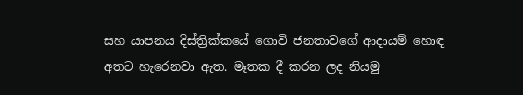සහ යාපනය දිස්ත්‍රික්කයේ ගොවි ජනතාවගේ ආදායම් හොඳ අතට හැරෙනවා ඇත. මෑතක දී කරන ලද නියමු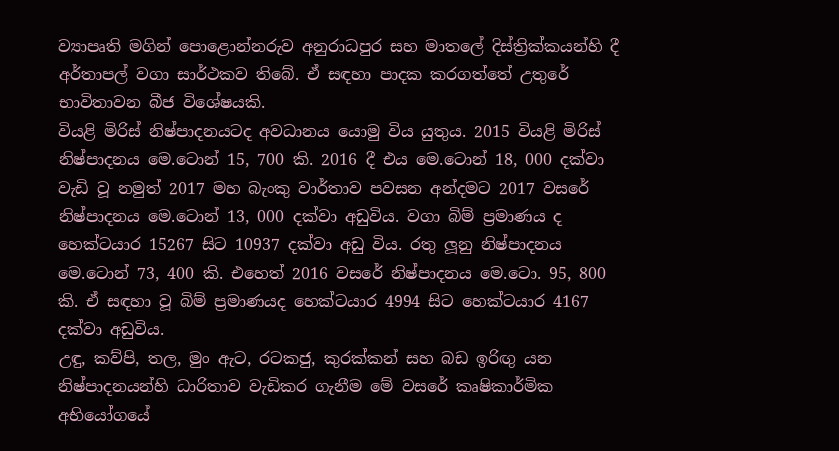ව්‍යාපෘති මගින් පොළොන්නරුව අනුරාධපුර සහ මාතලේ දිස්ත්‍රික්කයන්හි දී අර්තාපල් වගා සාර්ථකව තිබේ. ඒ සඳහා පාදක කරගත්තේ උතුරේ භාවිතාවන බීජ විශේෂයකි.
වියළි මිරිස් නිෂ්පාදනයටද අවධානය යොමු විය යුතුය. 2015 වියළි මිරිස් නිෂ්පාදනය මෙ.ටොන් 15, 700 කි. 2016 දී එය මෙ.ටොන් 18, 000 දක්වා වැඩි වූ නමුත් 2017 මහ බැංකු වාර්තාව පවසන අන්දමට 2017 වසරේ නිෂ්පාදනය මෙ.ටොන් 13, 000 දක්වා අඩුවිය. වගා බිම් ප්‍රමාණය ද හෙක්ටයාර 15267 සිට 10937 දක්වා අඩු විය. රතු ලූනු නිෂ්පාදනය මෙ.ටොන් 73, 400 කි. එහෙත් 2016 වසරේ නිෂ්පාදනය මෙ.ටො. 95, 800 කි. ඒ සඳහා වූ බිම් ප්‍රමාණයද හෙක්ටයාර 4994 සිට හෙක්ටයාර 4167 දක්වා අඩුවිය.
උඳු, කව්පි, තල, මුං ඇට, රටකජු, කුරක්කන් සහ බඩ ඉරිඟු යන නිෂ්පාදනයන්හි ධාරිතාව වැඩිකර ගැනීම මේ වසරේ කෘෂිකාර්මික අභියෝගයේ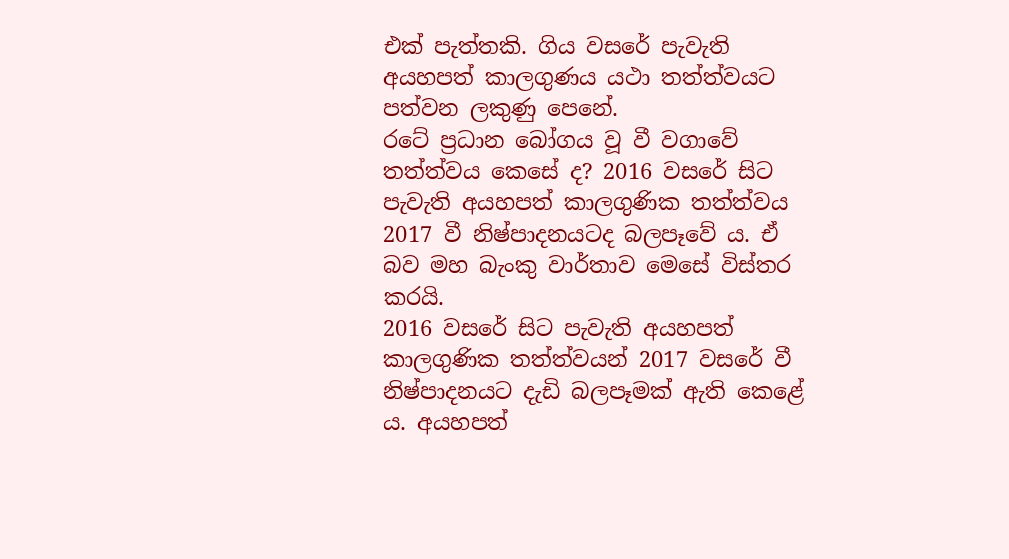එක් පැත්තකි. ගිය වසරේ පැවැති අයහපත් කාලගුණය යථා තත්ත්වයට පත්වන ලකුණු පෙනේ.
රටේ ප්‍රධාන බෝගය වූ වී වගාවේ තත්ත්වය කෙසේ ද? 2016 වසරේ සිට පැවැති අයහපත් කාලගුණික තත්ත්වය 2017 වී නිෂ්පාදනයටද බලපෑවේ ය. ඒ බව මහ බැංකු වාර්තාව මෙසේ විස්තර කරයි.
2016 වසරේ සිට පැවැති අයහපත් කාලගුණික තත්ත්වයන් 2017 වසරේ වී නිෂ්පාදනයට දැඩි බලපෑමක් ඇති කෙළේ ය. අයහපත්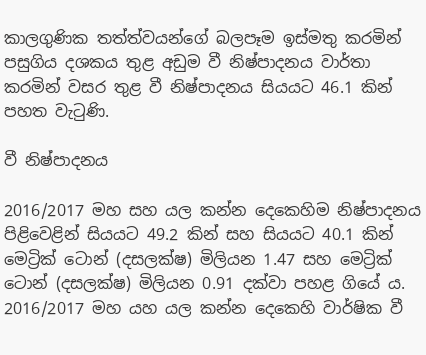කාලගුණික තත්ත්වයන්ගේ බලපෑම ඉස්මතු කරමින් පසුගිය දශකය තුළ අඩුම වී නිෂ්පාදනය වාර්තා කරමින් වසර තුළ වී නිෂ්පාදනය සියයට 46.1 කින් පහත වැටුණි.

වී නිෂ්පාදනය ‍

2016/2017 මහ සහ යල කන්න දෙකෙහිම නිෂ්පාදනය පිළිවෙළින් සියයට 49.2 කින් සහ සියයට 40.1 කින් මෙට්‍රික් ටොන් (දසලක්ෂ) මිලියන 1.47 සහ මෙට්‍රික් ටොන් (දසලක්ෂ) මිලියන 0.91 දක්වා පහළ ගියේ ය.
2016/2017 මහ යහ යල කන්න දෙකෙහි වාර්ෂික වී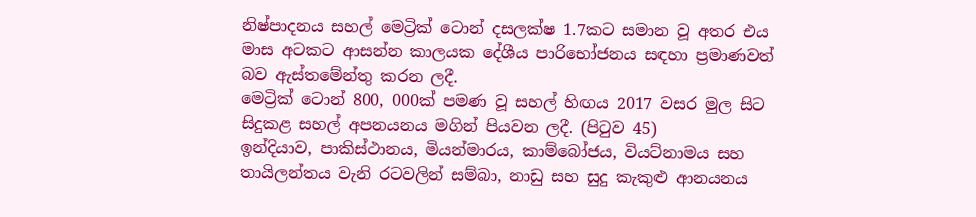නිෂ්පාදනය සහල් මෙට්‍රික් ටොන් දසලක්ෂ 1.7කට සමාන වූ අතර එය මාස අටකට ආසන්න කාලයක දේශීය පාරිභෝජනය සඳහා ප්‍රමාණවත් බව ඇස්තමේන්තු කරන ලදී.
මෙට්‍රික් ටොන් 800, 000ක් පමණ වූ සහල් හිඟය 2017 වසර මුල සිට සිදුකළ සහල් අපනයනය මගින් පියවන ලදී. (පිටුව 45)
ඉන්දියාව, පාකිස්ථානය, මියන්මාරය, කාම්බෝජය, වියට්නාමය සහ තායිලන්තය වැනි රටවලින් සම්බා, නාඩු සහ සුදු කැකුළු ආනයනය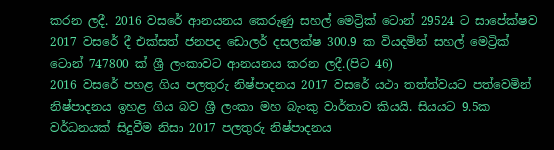කරන ලදී. 2016 වසරේ ආනයනය කෙරුණු සහල් මෙට්‍රික් ටොන් 29524 ට සාපේක්ෂව 2017 වසරේ දී එක්සත් ජනපද ඩොලර් දසලක්ෂ 300.9 ක වියදමින් සහල් මෙට්‍රික් ටොන් 747800 ක් ශ්‍රී ලංකාවට ආනයනය කරන ලදී.(පිට 46)
2016 වසරේ පහළ ගිය පලතුරු නිෂ්පාදනය 2017 වසරේ යථා තත්ත්වයට පත්වෙමින් නිෂ්පාදනය ඉහළ ගිය බව ශ්‍රී ලංකා මහ බැංකු වාර්තාව කියයි. සියයට 9.5ක වර්ධනයක් සිදුවීම නිසා 2017 පලතුරු නිෂ්පාදනය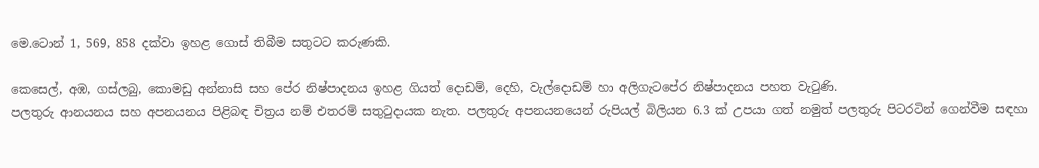මෙ.ටොන් 1, 569, 858 දක්වා ඉහළ ගොස් තිබීම සතුටට කරුණකි.

කෙසෙල්, අඹ, ගස්ලබු, කොමඩු අන්නාසි සහ පේර නිෂ්පාදනය ඉහළ ගියත් දොඩම්, දෙහි, වැල්දොඩම් හා අලිගැටපේර නිෂ්පාදනය පහත වැටුණි.
පලතුරු ආනයනය සහ අපනයනය පිළිබඳ චිත්‍රය නම් එ‍තරම් සතුටුදායක නැත. පලතුරු අපනයනයෙන් රුපියල් බිලියන 6.3 ක් උපයා ගත් නමුත් පලතුරු පිටරටින් ගෙන්වීම සඳහා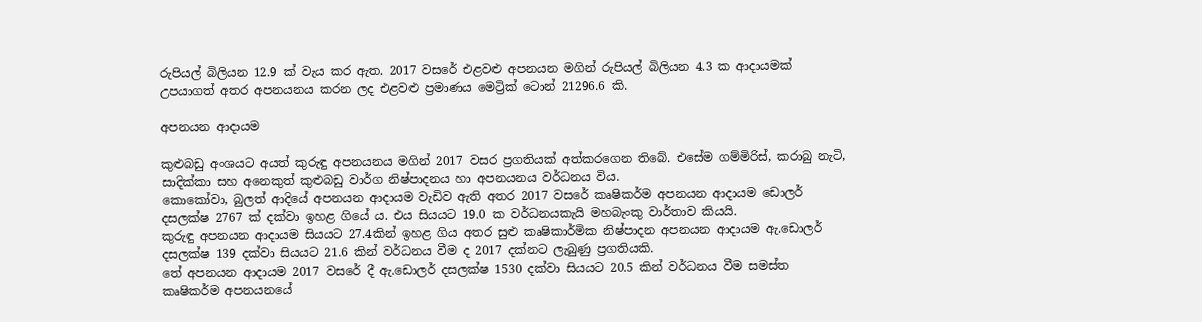රුපියල් බිලියන 12.9 ක් වැය කර ඇත. 2017 වසරේ එළවළු අපනයන මගින් රුපියල් බිලියන 4.3 ක ආදායමක් උපයාගත් අතර අපනයනය කරන ලද එළවළු ප්‍රමාණය මෙට්‍රික් ටොන් 21296.6 කි.

අපනයන ආදායම

කුළුබඩු අංශයට අයත් කුරුඳු අපනයනය මගින් 2017 වසර ප්‍රගතියක් අත්කරගෙන තිබේ. එසේම ගම්මිරිස්, කරාබු නැටි, සාදික්කා සහ අනෙකුත් කුළුබඩු වාර්ග නිෂ්පාදනය හා අපනයනය වර්ධනය විය.
කොකෝවා, බුලත් ආදියේ අපනයන ආදායම වැඩිව ඇති අතර 2017 වසරේ කෘෂිකර්ම අපනයන ආදායම ඩොලර් දසලක්ෂ 2767 ක් දක්වා ඉහළ ගියේ ය. එය සියයට 19.0 ක වර්ධනයකැයි මහබැංකු වාර්තාව කියයි.
කුරුඳු අපනයන ආදායම සියයට 27.4කින් ඉහළ ගිය අතර සුළු කෘෂිකාර්මික නිෂ්පාදන අපනයන ආදායම ඇ.ඩොලර් දසලක්ෂ 139 දක්වා සියයට 21.6 කින් වර්ධනය වීම ද 2017 දක්නට ලැබුණු ප්‍රගතියකි.
තේ අපනයන ආදායම 2017 වසරේ දී ඇ.ඩොලර් දසලක්ෂ 1530 දක්වා සියයට 20.5 කින් වර්ධනය වීම සමස්ත කෘෂිකර්ම අපනයනයේ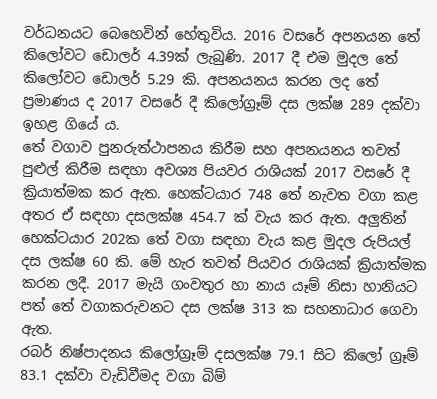වර්ධනයට බෙහෙවින් හේතුවිය. 2016 වසරේ අපනයන තේ කිලෝවට ඩොලර් 4.39ක් ලැබුණි. 2017 දී එම මුදල තේ කිලෝවට ඩොලර් 5.29 කි. අපනයනය කරන ලද තේ ප්‍රමාණය ද 2017 වසරේ දී කිලෝග්‍රෑම් දස ලක්ෂ 289 දක්වා ඉහළ ගියේ ය.
තේ වගාව පුනරුත්ථාපනය කිරීම සහ අපනයනය තවත් පුළුල් කිරීම සඳහා අවශ්‍ය පියවර රාශියක් 2017 වසරේ දී ක්‍රියාත්මක කර ඇත. හෙක්ටයාර 748 තේ නැවත වගා කළ අතර ඒ සඳහා දසලක්ෂ 454.7 ක් වැය කර ඇත. අලුතින් හෙක්ටයාර 202ක තේ වගා සඳහා වැය කළ මුදල රුපියල් දස ලක්ෂ 60 කි. මේ හැර තවත් පියවර රාශියක් ක්‍රියාත්මක කරන ලදී. 2017 මැයි ගංවතුර හා නාය යෑම් නිසා හානියට පත් තේ වගාකරුවනට දස ලක්ෂ 313 ක සහනාධාර ගෙවා ඇත.
රබර් නිෂ්පාදනය කිලෝග්‍රෑම් දසලක්ෂ 79.1 සිට කිලෝ ග්‍රෑම් 83.1 දක්වා වැඩිවීමද වගා බිම්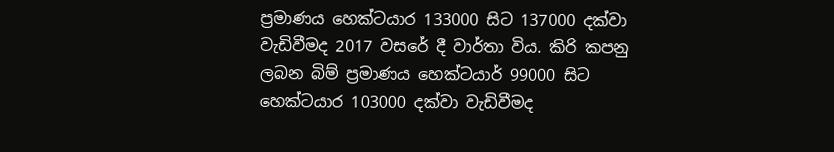ප්‍රමාණය හෙක්ටයාර 133000 සිට 137000 දක්වා වැඩිවීමද 2017 වසරේ දී වාර්තා විය. කිරි කපනු ලබන බිම් ප්‍රමාණය හෙක්ටයාර් 99000 සිට හෙක්ටයාර 103000 දක්වා වැඩිවීමද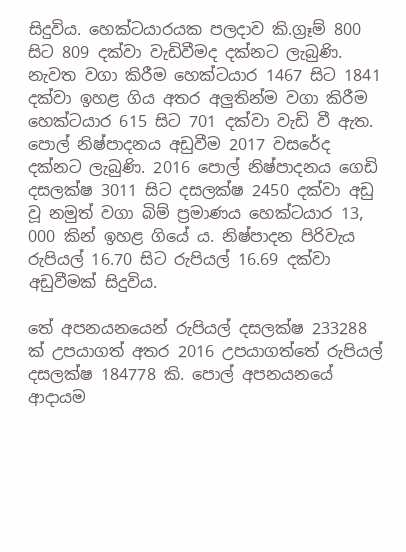සිදුවිය. හෙක්ටයාරයක පලදාව කි.ග්‍රෑම් 800 සිට 809 දක්වා වැඩිවීමද දක්නට ලැබුණි. නැවත වගා කිරීම හෙක්ටයාර 1467 සිට 1841 දක්වා ඉහළ ගිය අතර අලුතින්ම වගා කිරීම හෙක්ටයාර 615 සිට 701 දක්වා වැඩි වී ඇත.
පොල් නිෂ්පාදනය අඩුවීම 2017 වසරේද දක්නට ලැබුණි. 2016 පොල් නිෂ්පාදනය ගෙඩි දසලක්ෂ 3011 සිට දසලක්ෂ 2450 දක්වා අඩු වූ නමුත් වගා බිම් ප්‍රමාණය හෙක්ටයාර 13, 000 කින් ඉහළ ගියේ ය. නිෂ්පාදන පිරිවැය රුපියල් 16.70 සිට රුපියල් 16.69 දක්වා අඩුවීමක් සිදුවිය.

තේ අපනයනයෙන් රුපියල් දසලක්ෂ 233288 ක් උපයාගත් අතර 2016 උපයාගත්තේ රුපියල් දසලක්ෂ 184778 කි. පොල් අපනයනයේ ආදායම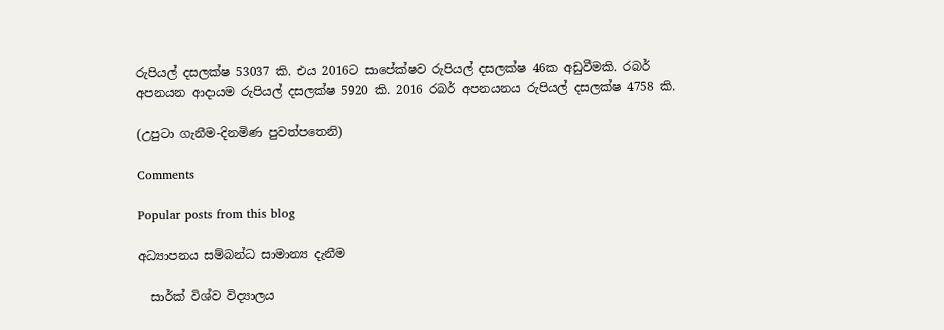රුපියල් දසලක්ෂ 53037 කි. එය 2016ට සාපේක්ෂව රුපියල් දසලක්ෂ 46ක අඩුවීමකි. රබර් අපනයන ආදායම රුපියල් දසලක්ෂ 5920 කි. 2016 රබර් අපනයනය රුපියල් දසලක්ෂ 4758 කි.

(උපුටා ගැනීම-දිනමිණ පුවත්පතෙනි)

Comments

Popular posts from this blog

අධ්‍යාපනය සම්බන්ධ සාමාන්‍ය දැනීම

  සාර්ක් විශ්ව විද්‍යාලය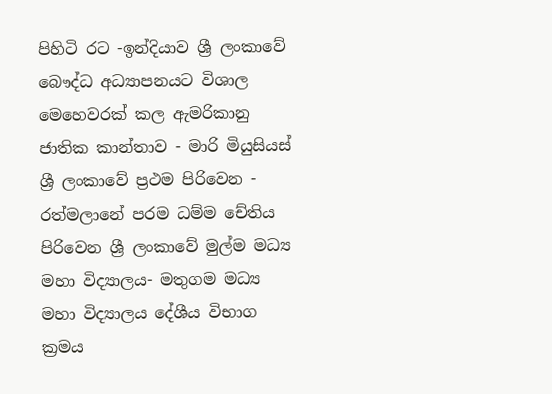පිහිටි රට -ඉන්දියාව ශ්‍රී ලංකාවේ බෞද්ධ අධ්‍යාපනයට විශාල මෙහෙවරක් කල ඇමරිකානු ජාතික කාන්තාව - මාරි මියුසියස් ශ්‍රී ලංකාවේ ප්‍රථම පිරිවෙන - රත්මලානේ පරම ධම්ම චේතිය පිරිවෙන ශ්‍රී ලංකාවේ මුල්ම මධ්‍ය මහා විද්‍යාලය- මතුගම මධ්‍ය මහා විද්‍යාලය දේශීය විභාග ක්‍රමය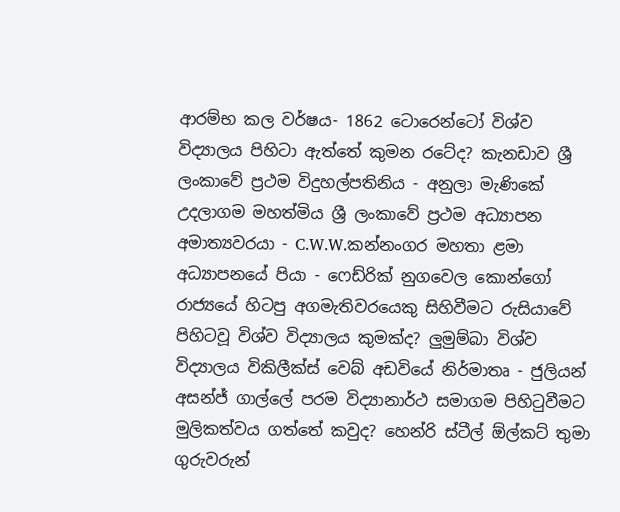ආරම්භ කල වර්ෂය- 1862 ටොරෙන්ටෝ විශ්ව විද්‍යාලය පිහිටා ඇත්තේ කුමන රටේද? කැනඩාව ශ්‍රී ලංකාවේ ප්‍රථම විදුහල්පතිනිය - අනුලා මැණිකේ උදලාගම මහත්මිය ශ්‍රී ලංකාවේ ප්‍රථම අධ්‍යාපන අමාත්‍යවරයා - C.W.W.කන්නංගර මහතා ළමා අධ්‍යාපනයේ පියා - ෆෙඩ්රික් නුගවෙල කොන්ගෝ රාජ්‍යයේ හිටපු අගමැතිවරයෙකු සිහිවීමට රුසියාවේ පිහිටවූ විශ්ව විද්‍යාලය කුමක්ද? ලුමුම්බා විශ්ව විද්‍යාලය විකිලීක්ස් වෙබ් අඩවියේ නිර්මාතෘ - ජුලියන් අසන්ජ් ගාල්ලේ පරම විද්‍යානාර්ථ සමාගම පිහිටුවීමට මුලිකත්වය ගත්තේ කවුද? හෙන්රි ස්ටීල් ඕල්කට් තුමා ගුරුවරුන්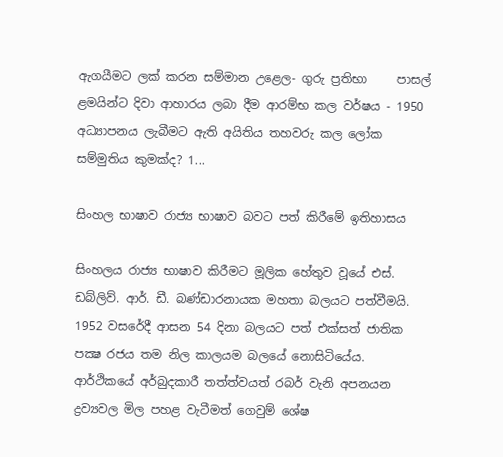ඇගයීමට ලක් කරන සම්මාන උළෙල- ගුරු ප්‍රතිභා     පාසල් ළමයින්ට දිවා ආහාරය ලබා දීම ආරම්භ කල වර්ෂය - 1950 අධ්‍යාපනය ලැබීමට ඇති අයිතිය තහවරු කල ලෝක සම්මුතිය කුමක්ද? 1...

සිංහල භාෂාව රාජ්‍ය භාෂාව බවට පත් කිරීමේ ඉතිහාසය

සිංහලය රාජ්‍ය භාෂාව කිරීමට මූලික හේතුව වූයේ එස්‌. ඩබ්ලිව්. ආර්. ඩී. බණ්‌ඩාරනායක මහතා බලයට පත්වීමයි. 1952 වසරේදී ආසන 54 දිනා බලයට පත් එක්‌සත් ජාතික පක්‍ෂ රජය තම නිල කාලයම බලයේ නොසිටියේය. ආර්ථිකයේ අර්බුදකාරී තත්ත්වයත් රබර් වැනි අපනයන ද්‍රව්‍යවල මිල පහළ වැටීමත් ගෙවුම් ශේෂ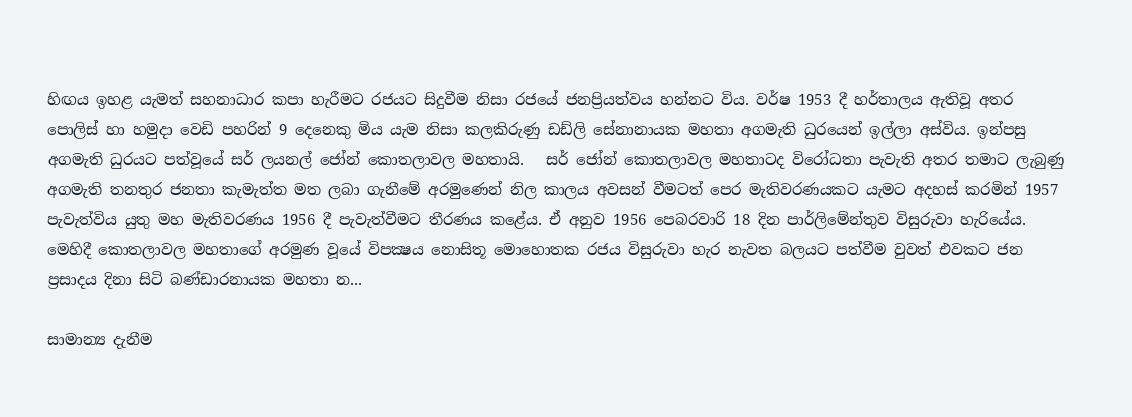හිඟය ඉහළ යැමත් සහනාධාර කපා හැරීමට රජයට සිදුවීම නිසා රජයේ ජනප්‍රියත්වය හන්නට විය. වර්ෂ 1953 දී හර්තාලය ඇතිවූ අතර පොලිස්‌ හා හමුදා වෙඩි පහරින් 9 දෙනෙකු මිය යැම නිසා කලකිරුණු ඩඩ්ලි සේනානායක මහතා අගමැති ධුරයෙන් ඉල්ලා අස්‌විය. ඉන්පසු අගමැති ධුරයට පත්වූයේ සර් ලයනල් ජෝන් කොතලාවල මහතායි.   සර් ජෝන් කොතලාවල මහතාටද විරෝධතා පැවැති අතර තමාට ලැබුණු අගමැති තනතුර ජනතා කැමැත්ත මත ලබා ගැනීමේ අරමුණෙන් නිල කාලය අවසන් වීමටත් පෙර මැතිවරණයකට යැමට අදහස්‌ කරමින් 1957 පැවැත්විය යුතු මහ මැතිවරණය 1956 දී පැවැත්වීමට තීරණය කළේය. ඒ අනුව 1956 පෙබරවාරි 18 දින පාර්ලිමේන්තුව විසුරුවා හැරියේය. මෙහිදී කොතලාවල මහතාගේ අරමුණ වූයේ විපක්‍ෂය නොසිතූ මොහොතක රජය විසුරුවා හැර නැවත බලයට පත්වීම වුවත් එවකට ජන ප්‍රසාදය දිනා සිටි බණ්‌ඩාරනායක මහතා න...

සාමාන්‍ය දැනීම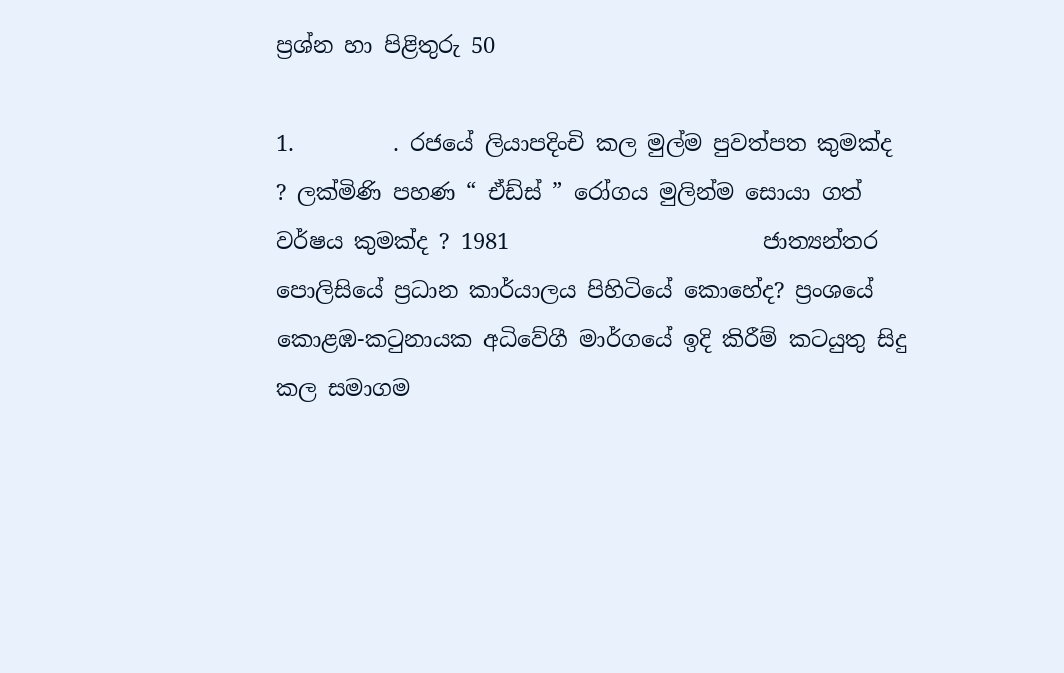ප්‍රශ්න හා පිළිතුරු 50

1.         . රජයේ ලියාපදිංචි කල මුල්ම පුවත්පත කුමක්ද ? ලක්මිණි පහණ “ ඒඩ්ස් ” රෝගය මුලින්ම සොයා ගත් වර්ෂය කුමක්ද ? 1981                       ජාත්‍යන්තර පොලිසියේ ප්‍රධාන කාර්යාලය පිහිටියේ කොහේද? ප්‍රංශයේ   කොළඹ-කටුනායක අධිවේගී මාර්ගයේ ඉදි කිරීම් කටයුතු සිදු කල සමාගම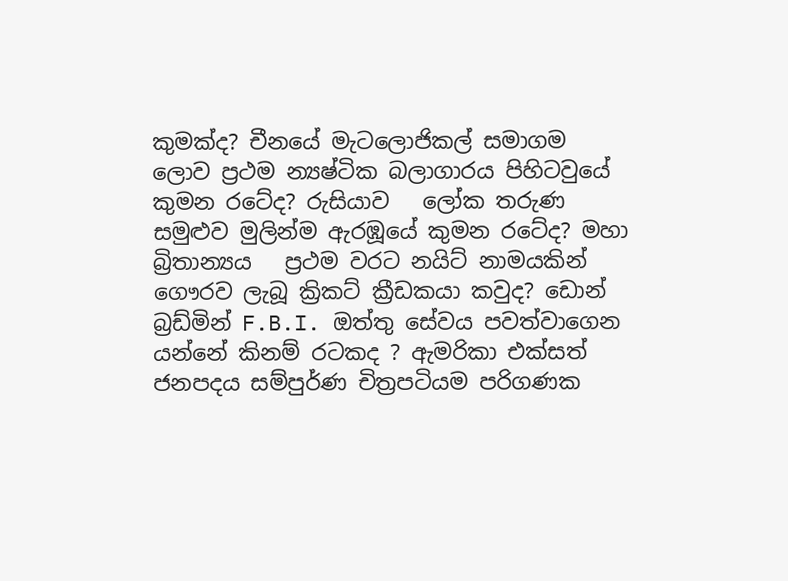කුමක්ද? චීනයේ මැටලොජිකල් සමාගම   ලොව ප්‍රථම න්‍යෂ්ටික බලාගාරය පිහිටවුයේ කුමන රටේද? රුසියාව   ලෝක තරුණ සමුළුව මුලින්ම ඇරඹූයේ කුමන රටේද? මහා බ්‍රිතාන්‍යය   ප්‍රථම වරට නයිට් නාමයකින් ගෞරව ලැබූ ක්‍රිකට් ක්‍රීඩකයා කවුද? ඩොන් බ්‍රඩ්මින් F.B.I. ඔත්තු සේවය පවත්වාගෙන යන්නේ කිනම් රටකද ? ඇමරිකා එක්සත් ජනපදය සම්පුර්ණ චිත්‍රපටියම පරිගණක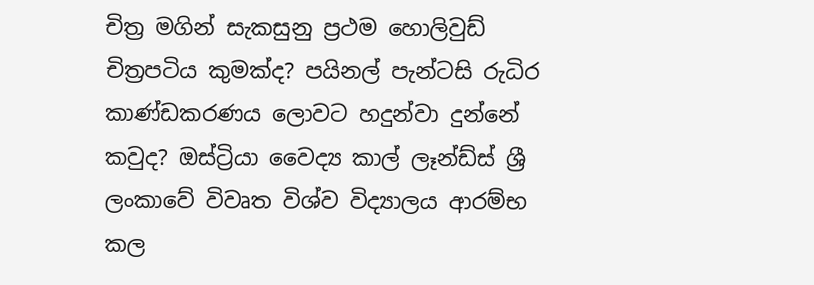චිත්‍ර මගින් සැකසුනු ප්‍රථම හොලිවුඩ් චිත්‍රපටිය කුමක්ද? පයිනල් පැන්ටසි රුධිර කාණ්ඩකරණය ලොවට හදුන්වා දුන්නේ  කවුද? ඔස්ට්‍රියා වෛද්‍ය කාල් ලෑන්ඩ්ස් ශ්‍රී ලංකාවේ විවෘත විශ්ව විද්‍යාලය ආරම්භ කල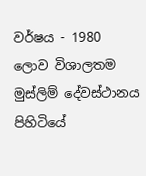වර්ෂය - 1980  ලොව විශාලතම මුස්ලිම් දේවස්ථානය පිහිටියේ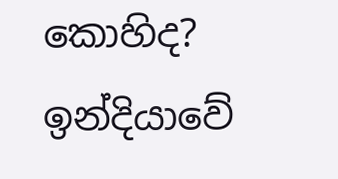කොහිද? ඉන්දියාවේ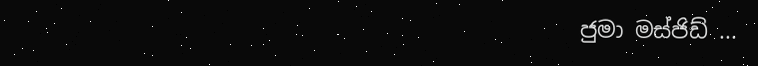ජුමා මස්ජිඩ් ...